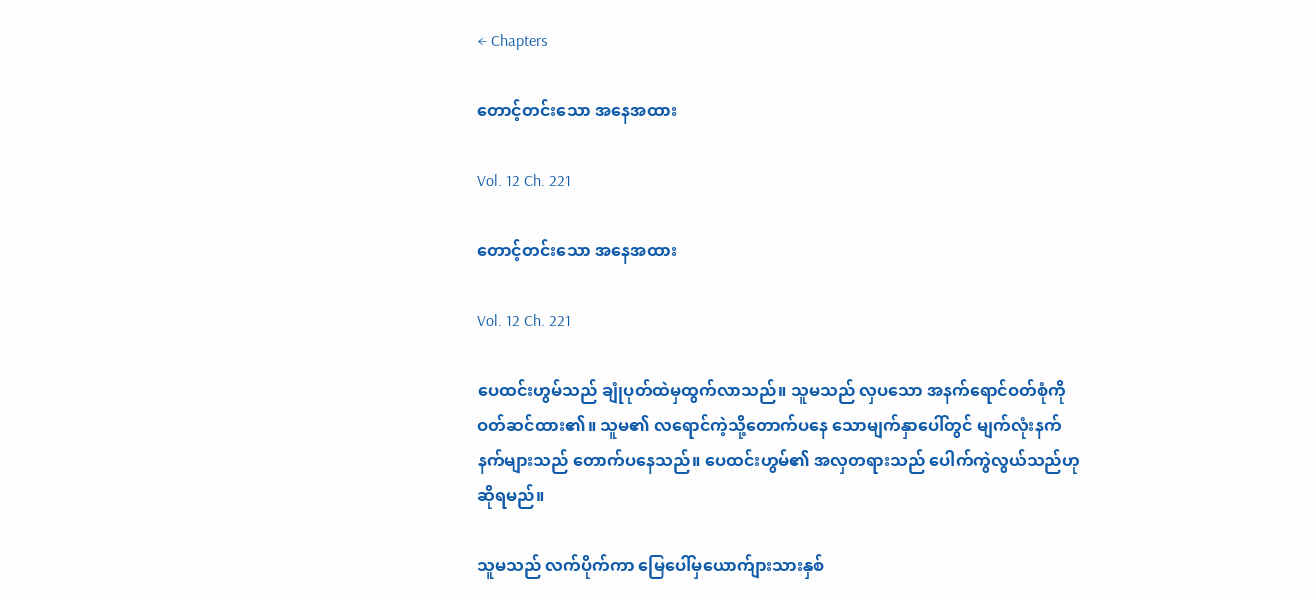← Chapters

တောင့်တင်းသော အနေအထား

Vol. 12 Ch. 221

တောင့်တင်းသော အနေအထား

Vol. 12 Ch. 221

ပေထင်းဟွမ်သည် ချုံပုတ်ထဲမှထွက်လာသည်။ သူမသည် လှပသော အနက်ရောင်ဝတ်စုံကို ဝတ်ဆင်ထား၏။ သူမ၏ လရောင်ကဲ့သို့တောက်ပနေ သောမျက်နှာပေါ်တွင် မျက်လုံးနက်နက်များသည် တောက်ပနေသည်။ ပေထင်းဟွမ်၏ အလှတရားသည် ပေါက်ကွဲလွယ်သည်ဟု ဆိုရမည်။

သူမသည် လက်ပိုက်ကာ မြေပေါ်မှယောက်ျားသားနှစ်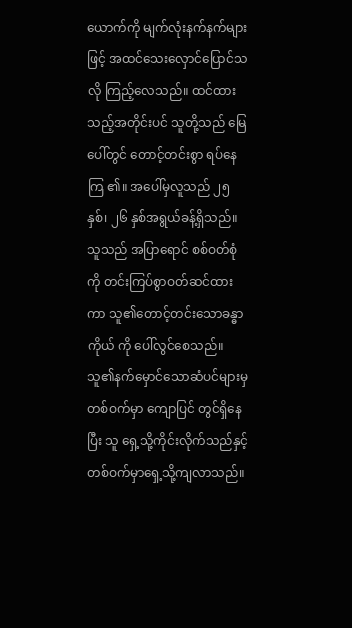ယောက်ကို မျက်လုံးနက်နက်များဖြင့် အထင်သေးလှောင်ပြောင်သလို ကြည့်လေသည်။ ထင်ထားသည့်အတိုင်းပင် သူတို့သည် မြေပေါ်တွင် တောင့်တင်းစွာ ရပ်နေကြ ၏။ အပေါ်မှလူသည် ၂၅ နှစ်၊ ၂၆ နှစ်အရွယ်ခန့်ရှိသည်။ သူသည် အပြာရောင် စစ်ဝတ်စုံကို တင်းကြပ်စွာဝတ်ဆင်ထားကာ သူ၏တောင့်တင်းသောခန္ဓာကိုယ် ကို ပေါ်လွင်စေသည်။ သူ၏နက်မှောင်သောဆံပင်များမှတစ်ဝက်မှာ ကျောပြင် တွင်ရှိနေပြီး သူ ရှေ့သို့ကိုင်းလိုက်သည်နှင့် တစ်ဝက်မှာရှေ့သို့ကျလာသည်။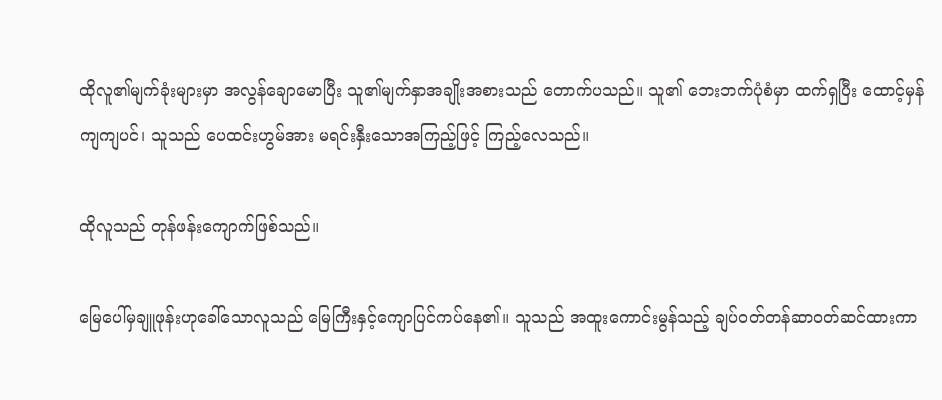ထိုလူ၏မျက်ခုံးများမှာ အလွန်ချောမောပြီး သူ၏မျက်နှာအချိုးအစားသည် တောက်ပသည်။ သူ၏ ဘေးဘက်ပုံစံမှာ ထက်ရှပြီး ထောင့်မှန်ကျကျပင်၊ သူသည် ပေထင်းဟွမ်အား မရင်းနှီးသောအကြည့်ဖြင့် ကြည့်လေသည်။

ထိုလူသည် တုန်ဖန်းကျောက်ဖြစ်သည်။

မြေပေါ်မှချူဖုန်းဟုခေါ်သောလူသည် မြေကြီးနှင့်ကျောပြင်ကပ်နေ၏။ သူသည် အထူးကောင်းမွန်သည့် ချပ်ဝတ်တန်ဆာဝတ်ဆင်ထားကာ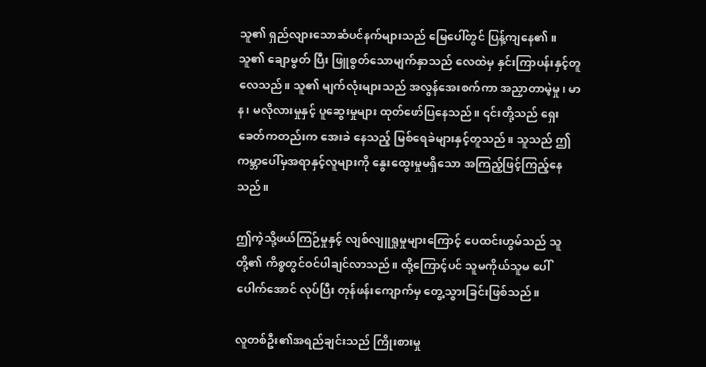သူ၏ ရှည်လျားသောဆံပင်နက်များသည် မြေပေါ်တွင် ပြန့်ကျနေ၏။ သူ၏ ချောမွတ် ပြီး ဖြူစွတ်သောမျက်နှာသည် လေထဲမှ နှင်းကြာပန်းနှင့်တူလေသည်။ သူ၏ မျက်လုံးများသည် အလွန်အေးစက်ကာ အညှာတာမဲ့မှု၊ မာန၊ မလိုလားမှုနှင့် ပူဆွေးမှုများ ထုတ်ဖော်ပြနေသည်။ ၎င်းတို့သည် ရှေးခေတ်ကတည်းက အေးခဲ နေသည့် မြစ်ရေခဲများနှင့်တူသည်။ သူသည် ဤကမ္ဘာပေါ်မှအရာနှင့်လူများကို နွေးထွေးမှုမရှိသော အကြည့်ဖြင့်ကြည့်နေသည်။

ဤကဲ့သို့ဖယ်ကြဉ်မှုနှင့် လျစ်လျူရှုမှုများကြောင့် ပေထင်းဟွမ်သည် သူတို့၏ ကိစ္စတွင်ဝင်ပါချင်လာသည်။ ထို့ကြောင့်ပင် သူမကိုယ်သူမ ပေါ်ပေါက်အောင် လုပ်ပြီး တုန်ဖန်းကျောက်မှ တွေ့သွားခြင်းဖြစ်သည်။

လူတစ်ဦး၏အရည်ချင်းသည် ကြိုးစားမှု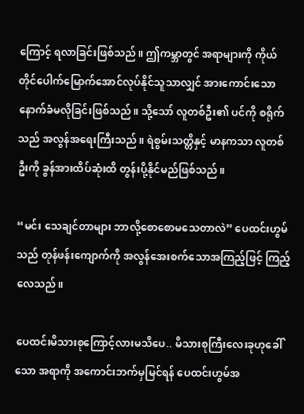ကြောင့် ရလာခြင်းဖြစ်သည်။ ဤကမ္ဘာတွင် အရာများကို ကိုယ်တိုင်ပေါက်မြောက်အောင်လုပ်နိုင်သူသာလျှင် အားကောင်းသောနောက်ခံမလိုခြင်းဖြစ်သည်။ သို့သော် လူတစ်ဦး၏ ပင်ကို စရိုက်သည် အလွန်အရေးကြီးသည်။ ရဲစွမ်းသတ္တိနှင့် မာနကသာ လူတစ်ဦးကို ခွန်အားထိပ်ဆုံးထိ တွန်းပို့နိုင်မည်ဖြစ်သည်။

“မင်း သေချင်တာများ ဘာလို့စောစောမသေတာလဲ” ပေထင်းဟွမ်သည် တုန်ဖန်းကျောက်ကို အလွန်အေးစက်သောအကြည့်ဖြင့် ကြည့်လေသည်။

ပေထင်းမိသားစုကြောင့်လားမသိပေ.. မိသားစုကြီးလေးခုဟုခေါ်သော အရာကို အကောင်းဘက်မှမြင်ရန် ပေထင်းဟွမ်အ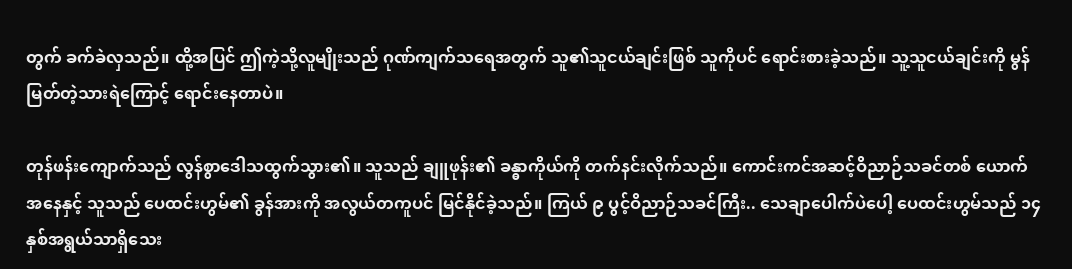တွက် ခက်ခဲလှသည်။ ထို့အပြင် ဤကဲ့သို့လူမျိုးသည် ဂုဏ်ကျက်သရေအတွက် သူ၏သူငယ်ချင်းဖြစ် သူကိုပင် ရောင်းစားခဲ့သည်။ သူ့သူငယ်ချင်းကို မွန်မြတ်တဲ့သားရဲကြောင့် ရောင်းနေတာပဲ။

တုန်ဖန်းကျောက်သည် လွန်စွာဒေါသထွက်သွား၏။ သူသည် ချူဖုန်း၏ ခန္ဓာကိုယ်ကို တက်နင်းလိုက်သည်။ ကောင်းကင်အဆင့်ဝိညာဉ်သခင်တစ် ယောက်အနေနှင့် သူသည် ပေထင်းဟွမ်၏ ခွန်အားကို အလွယ်တကူပင် မြင်နိုင်ခဲ့သည်။ ကြယ် ၉ ပွင့်ဝိညာဉ်သခင်ကြီး.. သေချာပေါက်ပဲပေါ့ ပေထင်းဟွမ်သည် ၁၄ နှစ်အရွယ်သာရှိသေး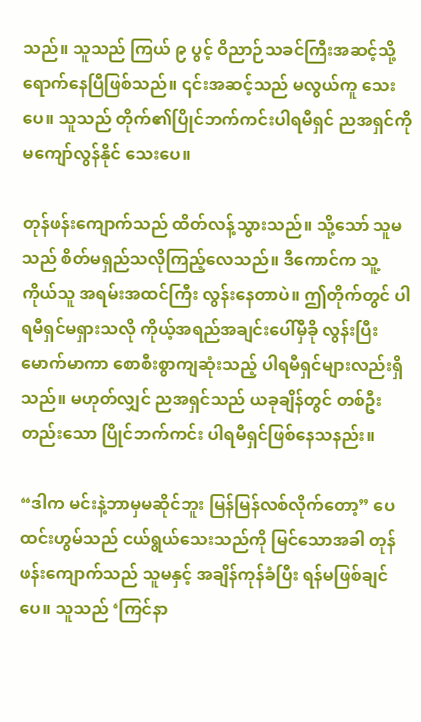သည်။ သူသည် ကြယ် ၉ ပွင့် ဝိညာဉ်သခင်ကြီးအဆင့်သို့ ရောက်နေပြီဖြစ်သည်။ ၎င်းအဆင့်သည် မလွယ်ကူ သေးပေ။ သူသည် တိုက်၏ပြိုင်ဘက်ကင်းပါရမီရှင် ညအရှင်ကို မကျော်လွန်နိုင် သေးပေ။

တုန်ဖန်းကျောက်သည် ထိတ်လန့်သွားသည်။ သို့သော် သူမသည် စိတ်မရှည်သလိုကြည့်လေသည်။ ဒီကောင်က သူ့ကိုယ်သူ အရမ်းအထင်ကြီး လွန်းနေတာပဲ။ ဤတိုက်တွင် ပါရမီရှင်မရှားသလို ကိုယ့်အရည်အချင်းပေါ်မှီခို လွန်းပြီး မောက်မာကာ စောစီးစွာကျဆုံးသည့် ပါရမီရှင်များလည်းရှိသည်။ မဟုတ်လျှင် ညအရှင်သည် ယခုချိန်တွင် တစ်ဦးတည်းသော ပြိုင်ဘက်ကင်း ပါရမီရှင်ဖြစ်နေသနည်း။

“ဒါက မင်းနဲ့ဘာမှမဆိုင်ဘူး မြန်မြန်လစ်လိုက်တော့” ပေထင်းဟွမ်သည် ငယ်ရွယ်သေးသည်ကို မြင်သောအခါ တုန်ဖန်းကျောက်သည် သူမနှင့် အချိန်ကုန်ခံပြီး ရန်မဖြစ်ချင်ပေ။ သူသည် ‘ကြင်နာ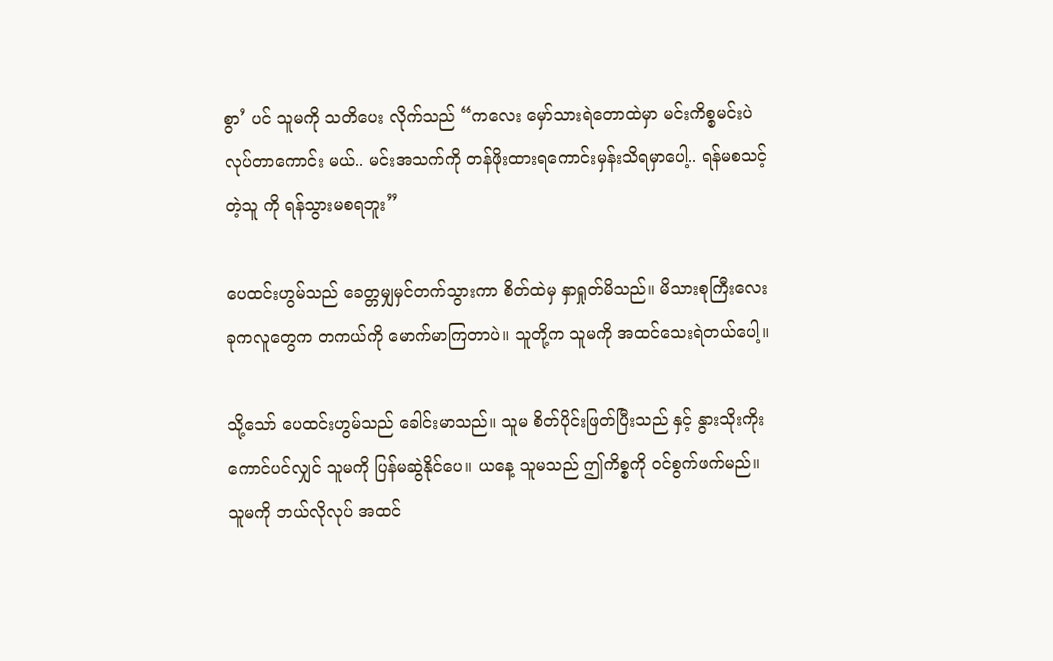စွာ’ ပင် သူမကို သတိပေး လိုက်သည် “ကလေး မှော်သားရဲတောထဲမှာ မင်းကိစ္စမင်းပဲ လုပ်တာကောင်း မယ်.. မင်းအသက်ကို တန်ဖိုးထားရကောင်းမှန်းသိရမှာပေါ့.. ရန်မစသင့်တဲ့သူ ကို ရန်သွားမစရဘူး”

ပေထင်းဟွမ်သည် ခေတ္တမျှမှင်တက်သွားကာ စိတ်ထဲမှ နှာရှုတ်မိသည်။ မိသားစုကြီးလေးခုကလူတွေက တကယ်ကို မောက်မာကြတာပဲ။ သူတို့က သူမကို အထင်သေးရဲတယ်ပေါ့။

သို့သော် ပေထင်းဟွမ်သည် ခေါင်းမာသည်။ သူမ စိတ်ပိုင်းဖြတ်ပြီးသည် နှင့် နွားသိုးကိုးကောင်ပင်လျှင် သူမကို ပြန်မဆွဲနိုင်ပေ။ ယနေ့ သူမသည် ဤကိစ္စကို ဝင်စွက်ဖက်မည်။ သူမကို ဘယ်လိုလုပ် အထင်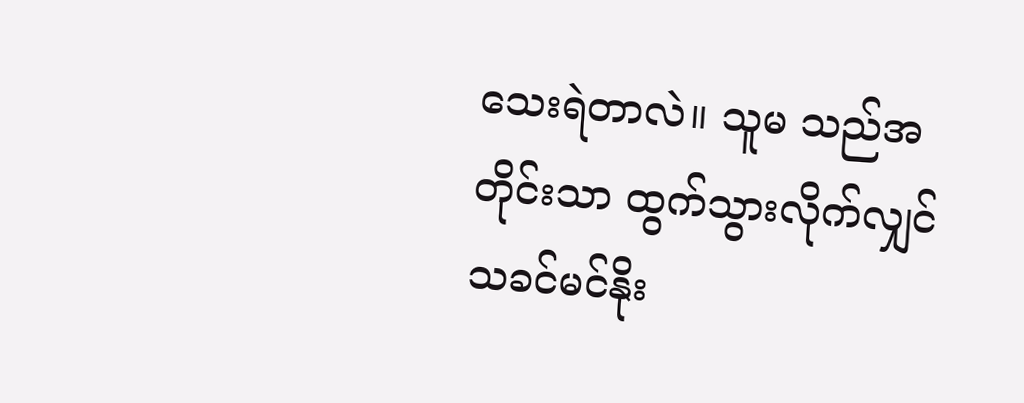သေးရဲတာလဲ။ သူမ သည်အတိုင်းသာ ထွက်သွားလိုက်လျှင် သခင်မင်နိုး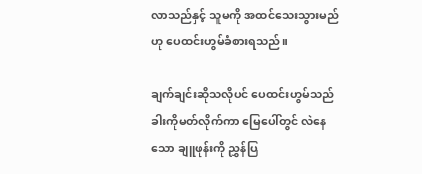လာသည်နှင့် သူမကို အထင်သေးသွားမည်ဟု ပေထင်းဟွမ်ခံစားရသည်။

ချက်ချင်းဆိုသလိုပင် ပေထင်းဟွမ်သည် ခါးကိုမတ်လိုက်ကာ မြေပေါ်တွင် လဲနေသော ချူဖုန်းကို ညွှန်ပြ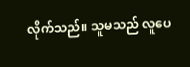လိုက်သည်။ သူမသည် လူပေ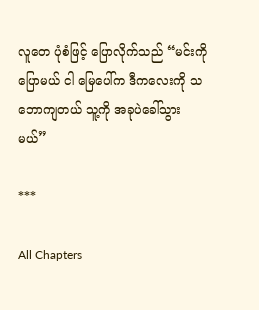လူတေ ပုံစံဖြင့် ပြောလိုက်သည် “မင်းကိုပြောမယ် ငါ မြေပေါ်က ဒီကလေးကို သဘောကျတယ် သူ့ကို အခုပဲခေါ်သွားမယ်”

***

All Chapters